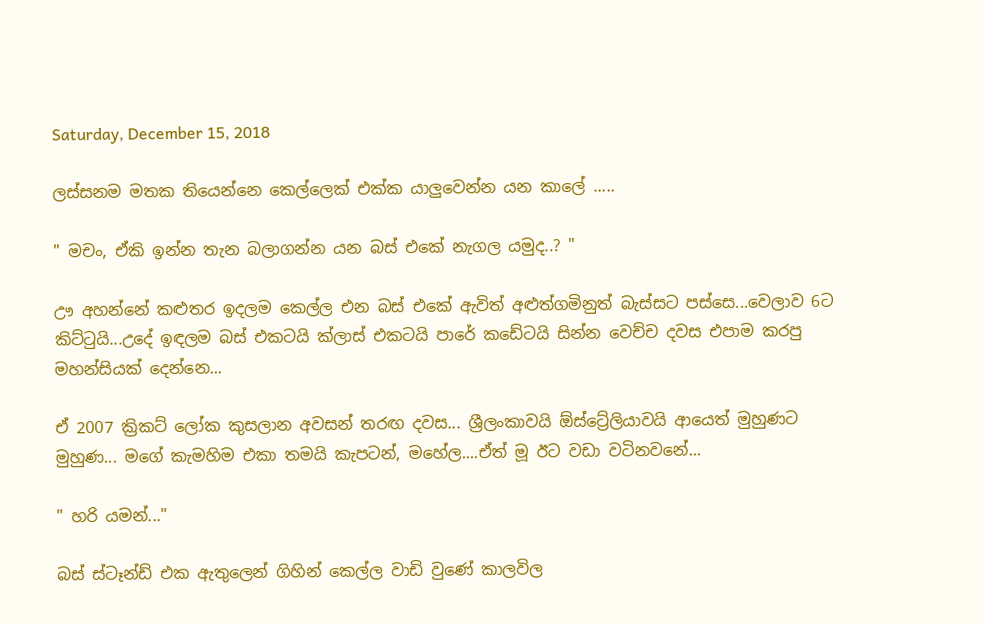Saturday, December 15, 2018

ලස්සනම මතක තියෙන්නෙ කෙල්ලෙක් එක්ක යාලුවෙන්න යන කාලේ .....

" මචං, ඒකි ඉන්න තැන බලාගන්න යන බස් එකේ නැගල යමුද..? "

ඌ අහන්නේ කළුතර ඉදලම කෙල්ල එන බස් එකේ ඇවිත් අළුත්ගමිනුත් බැස්සට පස්සෙ...වෙලාව 6ට කිට්ටුයි...උදේ ඉඳලම බස් එකටයි ක්ලාස් එකටයි පාරේ කඩේටයි සින්න වෙච්ච දවස එපාම කරපු මහන්සියක් දෙන්නෙ...

ඒ 2007 ක්‍රිකට් ලෝක කුසලාන අවසන් තරඟ දවස... ශ්‍රීලංකාවයි ඕස්ට්‍රේලියාවයි ආයෙත් මුහුණට මුහුණ... මගේ කැමහිම එකා තමයි කැපටන්, මහේල....ඒත් මූ ඊට වඩා වටිනවනේ...

" හරි යමන්..."

බස් ස්ටෑන්ඩ් එක ඇතුලෙන් ගිහින් කෙල්ල වාඩි වුණේ කාලවිල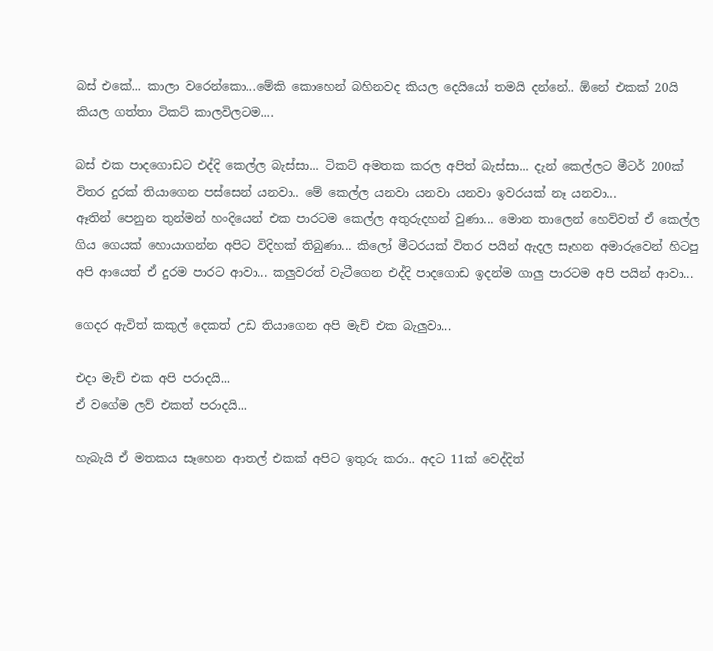බස් එකේ... කාලා වරෙන්කො...මේකි කොහෙන් බහිනවද කියල දෙයියෝ තමයි දන්නේ.. ඕනේ එකක් 20යි කියල ගත්තා ටිකට් කාලවිලටම....

බස් එක පාදගොඩට එද්දි කෙල්ල බැස්සා... ටිකට් අමතක කරල අපිත් බැස්සා... දැන් කෙල්ලට මීටර් 200ක් විතර දුරක් තියාගෙන පස්සෙන් යනවා.. මේ කෙල්ල යනවා යනවා යනවා ඉවරයක් නෑ යනවා...
ඈතින් පෙනුන තුන්මන් හංදියෙන් එක පාරටම කෙල්ල අතුරුදහන් වුණා... මොන තාලෙන් හෙව්වත් ඒ කෙල්ල ගිය ගෙයක් හොයාගන්න අපිට විදිහක් තිබුණා... කිලෝ මීටරයක් විතර පයින් ඇදල සෑහන අමාරුවෙන් හිටපු අපි ආයෙත් ඒ දුරම පාරට ආවා... කලුවරත් වැටීගෙන එද්දි පාදගොඩ ඉදන්ම ගාලු පාරටම අපි පයින් ආවා...

ගෙදර ඇවිත් කකුල් දෙකත් උඩ තියාගෙන අපි මැච් එක බැලුවා...

එදා මැච් එක අපි පරාදයි...
ඒ වගේම ලව් එකත් පරාදයි...

හැබැයි ඒ මතකය සෑහෙන ආතල් එකක් අපිට ඉතුරු කරා.. අදට 11ක් වෙද්දිත්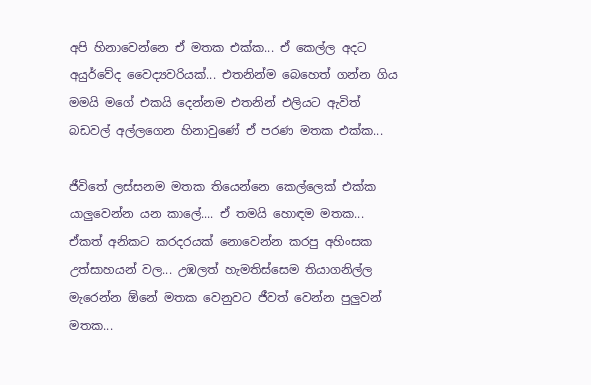අපි හිනාවෙන්නෙ ඒ මතක එක්ක... ඒ කෙල්ල අදට අයුර්වේද වෛද්‍යවරියක්... එතනින්ම බෙහෙත් ගන්න ගිය මමයි මගේ එකයි දෙන්නම එතනින් එලියට ඇවිත් බඩවල් අල්ලගෙන හිනාවුණේ ඒ පරණ මතක එක්ක...

ජීවිතේ ලස්සනම මතක තියෙන්නෙ කෙල්ලෙක් එක්ක යාලුවෙන්න යන කාලේ.... ඒ තමයි හොඳම මතක... ඒකත් අනිකට කරදරයක් නොවෙන්න කරපු අහිංසක උත්සාහයන් වල... උඹලත් හැමතිස්සෙම තියාගනිල්ල මැරෙන්න ඕනේ මතක වෙනුවට ජීවත් වෙන්න පුලුවන් මතක...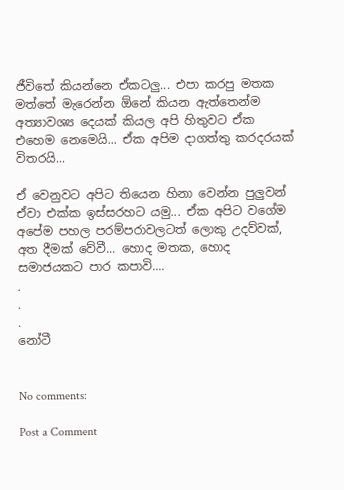ජීවිතේ කියන්නෙ ඒකටලු... එපා කරපු මතක මත්තේ මැරෙන්න ඕනේ කියන ඇත්තෙන්ම අත්‍යාවශ්‍ය දෙයක් කියල අපි හිතුවට ඒක එහෙම නෙමෙයි... ඒක අපිම දාගත්තු කරදරයක් විතරයි...

ඒ වෙනුවට අපිට තියෙන හිනා වෙන්න පුලුවන් ඒවා එක්ක ඉස්සරහට යමු... ඒක අපිට වගේම අපේම පහල පරම්පරාවලටත් ලොකු උදව්වක්, අත දීමක් වේවී... හොද මතක, හොද සමාජයකට පාර කපාවි....
.
.
.
නෝටී


No comments:

Post a Comment